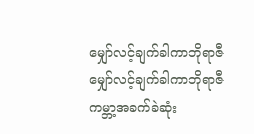မျှော်လင့်ချက်ခါကာဘိုရာဇီ
မျှော်လင့်ချက်ခါကာဘိုရာဇီ
ကမ္ဘာ့အခက်ခဲဆုံး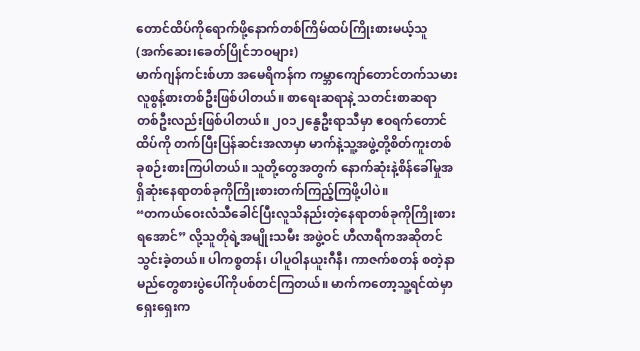တောင်ထိပ်ကိုရောက်ဖို့နောက်တစ်ကြိမ်ထပ်ကြိုးစားမယ့်သူ
(အက်ဆေး၊ခေတ်ပြိုင်ဘဝများ)
မာက်ဂျန်ကင်းစ်ဟာ အမေရိကန်က ကမ္ဘာကျော်တောင်တက်သမားလူစွန့်စားတစ်ဦးဖြစ်ပါတယ်။ စာရေးဆရာနဲ့ သတင်းစာဆရာတစ်ဦးလည်းဖြစ်ပါတယ်။ ၂၀၁၂နွေဦးရာသီမှာ ဧဝရက်တောင်ထိပ်ကို တက်ပြီးပြန်ဆင်းအလာမှာ မာက်နဲ့သူ့အဖွဲ့တို့စိတ်ကူးတစ်ခုစဉ်းစားကြပါတယ်။ သူတို့တွေအတွက် နောက်ဆုံးနဲ့စိန်ခေါ်မှုအရှိဆုံးနေရာတစ်ခုကိုကြိုးစားတက်ကြည့်ကြဖို့ပါပဲ။
“တကယ်ဝေးလံသီခေါင်ပြီးလူသိနည်းတဲ့နေရာတစ်ခုကိုကြိုးစားရအောင်” လို့သူတိုရဲ့အမျိုးသမီး အဖွဲ့ဝင် ဟီလာရီကအဆိုတင်သွင်းခဲ့တယ်။ ပါကစ္စတန်၊ ပါပူဝါနယူးဂီနီ၊ ကာဇက်စတန် စတဲ့နာမည်တွေစားပွဲပေါ်ကိုပစ်တင်ကြတယ်။ မာက်ကတော့သူ့ရင်ထဲမှာရှေးရှေးက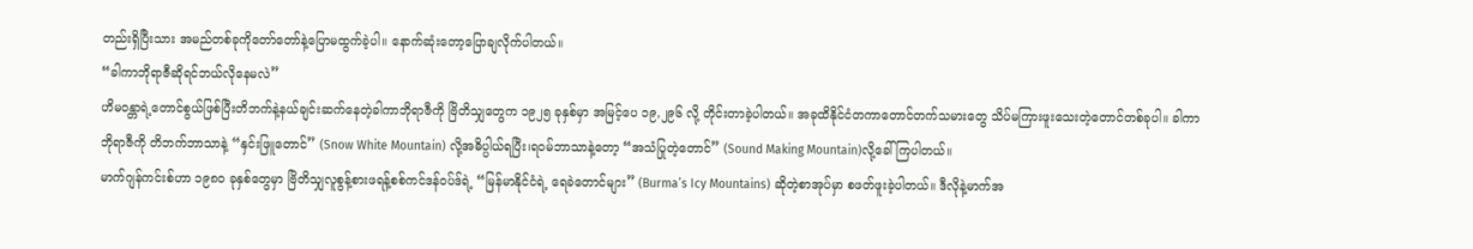တည်းရှိပြီးသား အမည်တစ်ခုကိုတော်တော်နဲ့ပြောမထွက်ခဲ့ပါ။ နောက်ဆုံးတော့ပြောချလိုက်ပါတယ်။
“ခါကာဘိုရာဇီဆိုရင်ဘယ်လိုနေမလဲ”
ဟိမဝန္တာရဲ့တောင်စွယ်ဖြစ်ပြီးတိဘက်နဲ့နယ်ချင်းဆက်နေတဲ့ခါကာဘိုရာဇီကို ဗြိတိသျှတွေက ၁၉၂၅ ခုနှစ်မှာ အမြင့်ပေ ၁၉,၂၉၆ လို့ တိုင်းတာခဲ့ပါတယ်။ အခုထိနိုင်ငံတကာတောင်တက်သမားတွေ သိပ်မကြားဖူးသေးတဲ့တောင်တစ်ခုပါ။ ခါကာဘိုရာဇီကို တိဘက်ဘာသာနဲ့ “နှင်းဖြူတောင်” (Snow White Mountain) လို့အဓိပ္ပါယ်ရပြီး၊ရဝမ်ဘာသာနဲ့တော့ “အသံပြုတဲ့တောင်” (Sound Making Mountain)လို့ခေါ်ကြပါတယ်။
မာက်ဂျန်ကင်းစ်ဟာ ၁၉၈၀ ခုနှစ်တွေမှာ ဗြိတိသျှလူစွန့်စားဖရန့်စစ်ကင်ဒန်ဝပ်ဒ်ရဲ့ “မြန်မာနိုင်ငံရဲ့ ရေခဲတောင်များ” (Burma’s Icy Mountains) ဆိုတဲ့စာအုပ်မှာ စဖတ်ဖူးခဲ့ပါတယ်။ ဒီလိုနဲ့မာက်အ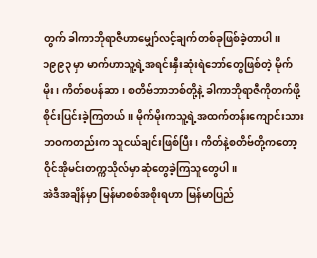တွက် ခါကာဘိုရာဇီဟာမျှော်လင့်ချက်တစ်ခုဖြစ်ခဲ့တာပါ။
၁၉၉၃ မှာ မာက်ဟာသူ့ရဲ့အရင်းနှီးဆုံးရဲဘော်တွေဖြစ်တဲ့ မိုက်မိုး၊ ကိတ်စပန်ဆာ၊ စတိဗ်ဘာဘစ်တို့နဲ့ ခါကာဘိုရာဇီကိုတက်ဖို့ စိုင်းပြင်းခဲ့ကြတယ်။ မိုက်မိုးကသူ့ရဲ့အထက်တန်းကျောင်းသားဘဝကတည်းက သူငယ်ချင်းဖြစ်ပြီး၊ ကိတ်နဲ့စတိဗ်တို့ကတော့ ဝိုင်အိုမင်းတက္ကသိုလ်မှာဆုံတွေခဲ့ကြသူတွေပါ။
အဲဒီအချိန်မှာ မြန်မာစစ်အစိုးရဟာ မြန်မာပြည်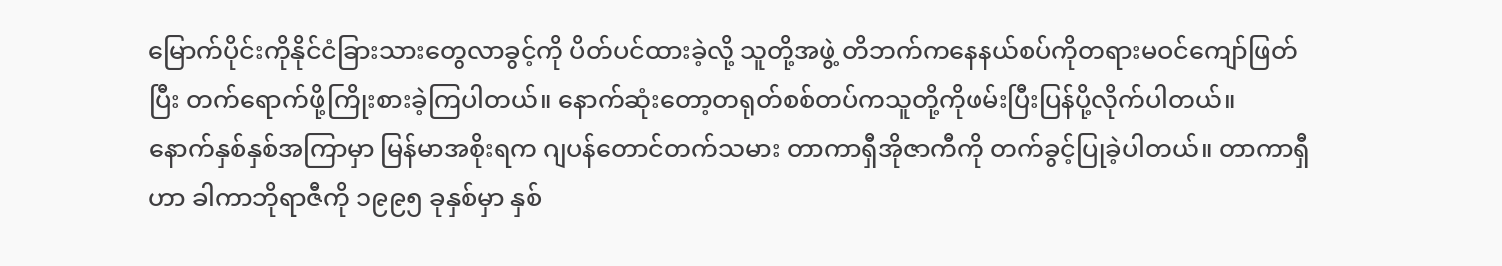မြောက်ပိုင်းကိုနိုင်ငံခြားသားတွေလာခွင့်ကို ပိတ်ပင်ထားခဲ့လို့ သူတို့အဖွဲ့ တိဘက်ကနေနယ်စပ်ကိုတရားမဝင်ကျော်ဖြတ်ပြီး တက်ရောက်ဖို့ကြိုးစားခဲ့ကြပါတယ်။ နောက်ဆုံးတော့တရုတ်စစ်တပ်ကသူတို့ကိုဖမ်းပြီးပြန်ပို့လိုက်ပါတယ်။
နောက်နှစ်နှစ်အကြာမှာ မြန်မာအစိုးရက ဂျပန်တောင်တက်သမား တာကာရှီအိုဇာကီကို တက်ခွင့်ပြုခဲ့ပါတယ်။ တာကာရှီဟာ ခါကာဘိုရာဇီကို ၁၉၉၅ ခုနှစ်မှာ နှစ်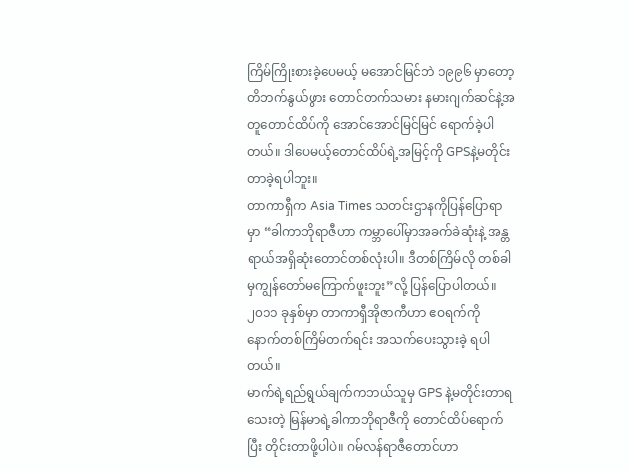ကြိမ်ကြိုးစားခဲ့ပေမယ့် မအောင်မြင်ဘဲ ၁၉၉၆ မှာတော့တိဘက်နွယ်ဖွား တောင်တက်သမား နမားဂျက်ဆင်နဲ့အတူတောင်ထိပ်ကို အောင်အောင်မြင်မြင် ရောက်ခဲ့ပါတယ်။ ဒါပေမယ့်တောင်ထိပ်ရဲ့အမြင့်ကို GPSနဲ့မတိုင်းတာခဲ့ရပါဘူး။
တာကာရှီက Asia Times သတင်းဌာနကိုပြန်ပြောရာမှာ “ခါကာဘိုရာဇီဟာ ကမ္ဘာပေါ်မှာအခက်ခဲဆုံးနဲ့ အန္တရာယ်အရှိဆုံးတောင်တစ်လုံးပါ။ ဒီတစ်ကြိမ်လို တစ်ခါမှကျွန်တော်မကြောက်ဖူးဘူး”လို့ ပြန်ပြောပါတယ်။ ၂၀၁၁ ခုနှစ်မှာ တာကာရှီအိုဇာကီဟာ ဧဝရက်ကို နောက်တစ်ကြိမ်တက်ရင်း အသက်ပေးသွားခဲ့ ရပါတယ်။
မာက်ရဲ့ရည်ရွယ်ချက်ကဘယ်သူမှ GPS နဲ့မတိုင်းတာရသေးတဲ့ မြန်မာရဲ့ခါကာဘိုရာဇီကို တောင်ထိပ်ရောက်ပြီး တိုင်းတာဖို့ပါပဲ။ ဂမ်လန်ရာဇီတောင်ဟာ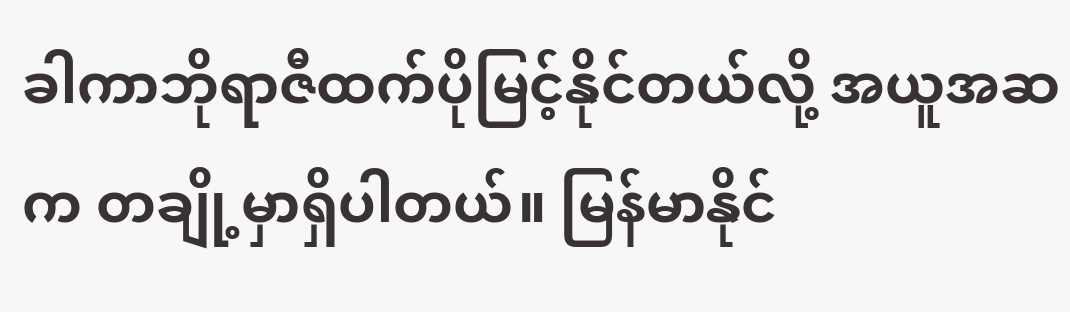ခါကာဘိုရာဇီထက်ပိုမြင့်နိုင်တယ်လို့ အယူအဆက တချို့မှာရှိပါတယ်။ မြန်မာနိုင်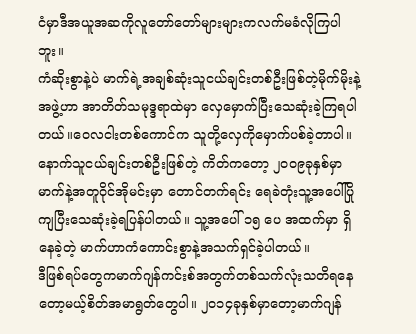ငံမှာဒီအယူအဆကိုလူတော်တော်များများကလက်မခံလိုကြပါဘူး။
ကံဆိုးစွာနဲ့ပဲ မာက်ရဲ့အချစ်ဆုံးသူငယ်ချင်းတစ်ဦးဖြစ်တဲ့မိုက်မိုးနဲ့အဖွဲ့ဟာ အာတိတ်သမုဒ္ဒရာထဲမှာ လှေမှောက်ပြီးသေဆုံးခဲ့ကြရပါတယ်။ဝေလငါးတစ်ကောင်က သူတို့လှေကိုမှောက်ပစ်ခဲ့တာပါ။ နောက်သူငယ်ချင်းတစ်ဦးဖြစ်တဲ့ ကိတ်ကတော့ ၂၀၀၉ခုနှစ်မှာ မာက်နဲ့အတူဝိုင်အိုမင်းမှာ တောင်တက်ရင်း ရေခဲတုံးသူ့အပေါ်ပြိုကျပြီးသေဆုံးခဲ့ရပြန်ပါတယ်။ သူ့အပေါ် ၁၅ ပေ အထက်မှာ ရှိနေခဲ့တဲ့ မာက်ဟာကံကောင်းစွာနဲ့အသက်ရှင်ခဲ့ပါတယ်။
ဒီဖြစ်ရပ်တွေကမာက်ဂျန်ကင်းစ်အတွက်တစ်သက်လုံးသတိရနေတော့မယ့်စိတ်အမာရွတ်တွေပါ။ ၂၀၁၄ခုနှစ်မှာတော့မာက်ဂျန်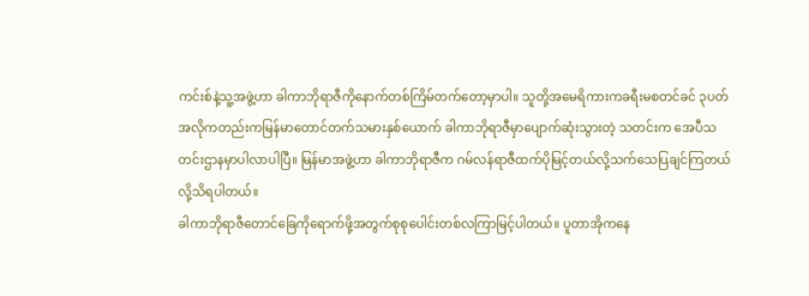ကင်းစ်နဲ့သူ့အဖွဲ့ဟာ ခါကာဘိုရာဇီကိုနောက်တစ်ကြိမ်တက်တော့မှာပါ။ သူတို့အမေရိကားကခရီးမစတင်ခင် ၃ပတ်အလိုကတည်းကမြန်မာတောင်တက်သမားနှစ်ယောက် ခါကာဘိုရာဇီမှာပျောက်ဆုံးသွားတဲ့ သတင်းက အေပီသတင်းဌာနမှာပါလာပါပြီ။ မြန်မာအဖွဲ့ဟာ ခါကာဘိုရာဇီက ဂမ်လန်ရာဇီထက်ပိုမြင့်တယ်လို့သက်သေပြချင်ကြတယ်လို့သိရပါတယ်။
ခါကာဘိုရာဇီတောင်ခြေကိုရောက်ဖို့အတွက်စုစုပေါင်းတစ်လကြာမြင့်ပါတယ်။ ပူတာအိုကနေ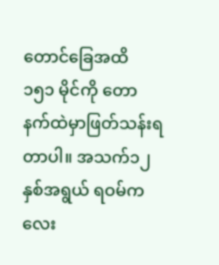တောင်ခြေအထိ ၁၅၁ မိုင်ကို တောနက်ထဲမှာဖြတ်သန်းရတာပါ။ အသက်၁၂နှစ်အရွယ် ရဝမ်ကလေး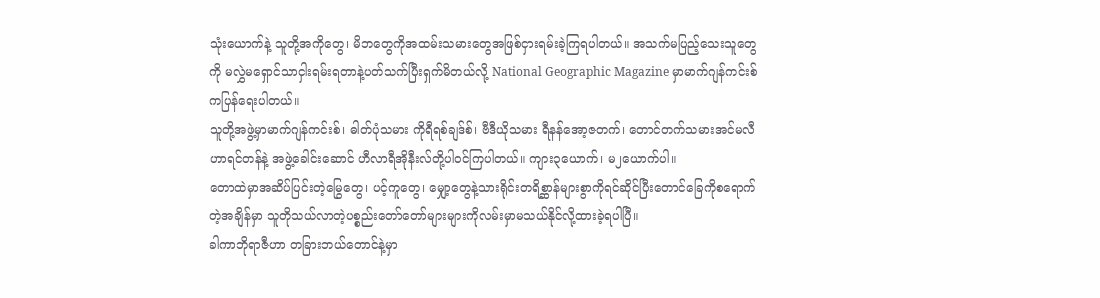သုံးယောက်နဲ့ သူတို့အကိုတွေ၊ မိဘတွေကိုအထမ်းသမားတွေအဖြစ်ငှားရမ်းခဲ့ကြရပါတယ်။ အသက်မပြည့်သေးသူတွေကို မလွှဲမရှောင်သာငှါးရမ်းရတာနဲ့ပတ်သက်ပြီးရှက်မိတယ်လို့ National Geographic Magazine မှာမာက်ဂျန်ကင်းစ်ကပြန်ရေးပါတယ်။
သူတို့အဖွဲ့မှာမာက်ဂျန်ကင်းစ်၊ ဓါတ်ပုံသမား ကိုရီရစ်ချဒ်စ်၊ ဗီဒီယိုသမား ရီနန်အော့ဇတက်၊ တောင်တက်သမားအင်မလီဟာရင်တန်နဲ့ အဖွဲ့ခေါင်းဆောင် ဟီလာရီအိုနီးလ်တို့ပါဝင်ကြပါတယ်။ ကျား၃ယောက်၊ မ၂ယောက်ပါ။
တောထဲမှာအဆိပ်ပြင်းတဲ့မြွေတွေ၊ ပင့်ကူတွေ၊ မျှော့တွေနဲ့သားရိုင်းတရိစ္ဆာန်များစွာကိုရင်ဆိုင်ပြီးတောင်ခြေကိုစရောက်တဲ့အချိန်မှာ သူတိုသယ်လာတဲ့ပစ္စည်းတော်တော်များများကိုလမ်းမှာမသယ်နိုင်လို့ထားခဲ့ရပါပြီ။
ခါကာဘိုရာဇီဟာ တခြားဘယ်တောင်နဲ့မှာ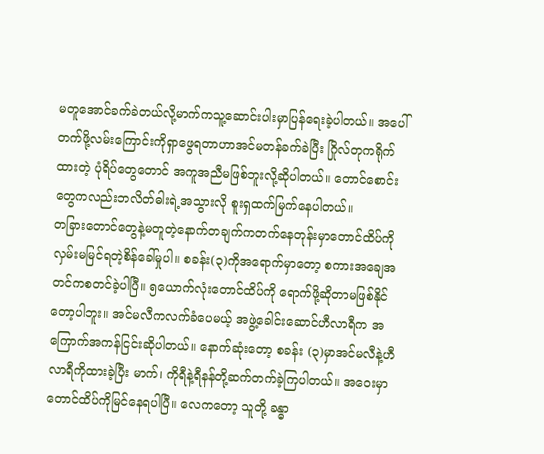မတူအောင်ခက်ခဲတယ်လို့မာက်ကသူ့ဆောင်းပါးမှာပြန်ရေးခဲ့ပါတယ်။ အပေါ်တက်ဖို့လမ်းကြောင်းကိုရှာဖွေရတာဟာအင်မတန်ခက်ခဲပြီး ဂြိုလ်တုကရိုက်ထားတဲ့ ပုံရိပ်တွေတောင် အကူအညီမဖြစ်ဘူးလို့ဆိုပါတယ်။ တောင်စောင်းတွေကလည်းဘလိတ်ဓါးရဲ့အသွားလို စူးရှထက်မြက်နေပါတယ်။
တခြားတောင်တွေနဲ့မတူတဲ့နောက်တချက်ကတက်နေတုန်းမှာတောင်ထိပ်ကိုလှမ်းမမြင်ရတဲ့စိန်ခေါ်မှုပါ။ စခန်း(၃)ကိုအရောက်မှာတော့ စကားအချေအတင်ကစတင်ခဲ့ပါပြီ။ ၅ယောက်လုံးတောင်ထိပ်ကို ရောက်ဖို့ဆိုတာမဖြစ်နိုင်တော့ပါဘူး။ အင်မလီကလက်ခံပေမယ့် အဖွဲ့ခေါင်းဆောင်ဟီလာရီက အကြောက်အကန်ငြင်းဆိုပါတယ်။ နောက်ဆုံးတော့ စခန်း (၃)မှာအင်မလီနဲ့ဟီလာရီကိုထားခဲ့ပြီး မာက်၊ ကိုရီနဲ့ရီနန်တို့ဆက်တက်ခဲ့ကြပါတယ်။ အဝေးမှာတောင်ထိပ်ကိုမြင်နေရပါပြီ။ လေကတော့ သူတို့ ခန္ဓာ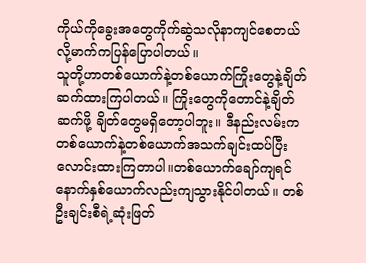ကိုယ်ကိုခွေးအတွေကိုက်ဆွဲသလိုနာကျင်စေတယ်လို့မာက်ကပြန်ပြောပါတယ်။
သူတို့ဟာတစ်ယောက်နဲ့တစ်ယောက်ကြိုးတွေနဲ့ချိတ်ဆက်ထားကြပါတယ်။ ကြိုးတွေကိုတောင်နဲ့ချိတ်ဆက်ဖို့ ချိတ်တွေမရှိတော့ပါဘူး။ ဒီနည်းလမ်းကတစ်ယောက်နဲ့တစ်ယောက်အသက်ချင်းထပ်ပြီး လောင်းထားကြတာပါ။တစ်ယောက်ချော်ကျရင်နောက်နှစ်ယောက်လည်းကျသွားနိုင်ပါတယ်။ တစ်ဦးချင်းစီရဲ့ဆုံးဖြတ်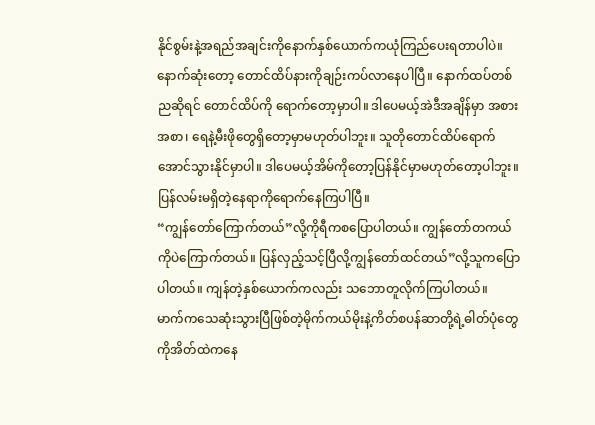နိုင်စွမ်းနဲ့အရည်အချင်းကိုနောက်နှစ်ယောက်ကယုံကြည်ပေးရတာပါပဲ။
နောက်ဆုံးတော့ တောင်ထိပ်နားကိုချဉ်းကပ်လာနေပါပြီ။ နောက်ထပ်တစ်ညဆိုရင် တောင်ထိပ်ကို ရောက်တော့မှာပါ။ ဒါပေမယ့်အဲဒီအချိန်မှာ အစားအစာ၊ ရေနဲ့မီးဖိုတွေရှိတော့မှာမဟုတ်ပါဘူး။ သူတိုတောင်ထိပ်ရောက်အောင်သွားနိုင်မှာပါ။ ဒါပေမယ့်အိမ်ကိုတော့ပြန်နိုင်မှာမဟုတ်တော့ပါဘူး။ ပြန်လမ်းမရှိတဲ့နေရာကိုရောက်နေကြပါပြီ။
“ကျွန်တော်ကြောက်တယ်”လို့ကိုရီကစပြောပါတယ်။ ကျွန်တော်တကယ်ကိုပဲကြောက်တယ်။ ပြန်လှည့်သင့်ပြီလို့ကျွန်တော်ထင်တယ်”လို့သူကပြောပါတယ်။ ကျန်တဲ့နှစ်ယောက်ကလည်း သဘောတူလိုက်ကြပါတယ်။
မာက်ကသေဆုံးသွားပြီဖြစ်တဲ့မိုက်ကယ်မိုးနဲ့ကိတ်စပန်ဆာတို့ရဲ့ဓါတ်ပုံတွေကိုအိတ်ထဲကနေ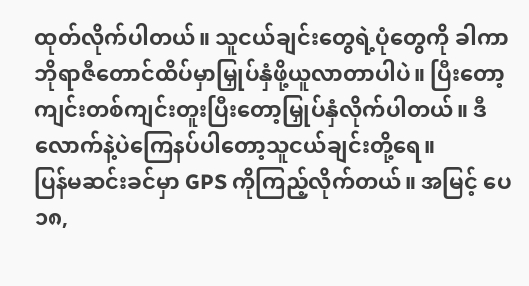ထုတ်လိုက်ပါတယ်။ သူငယ်ချင်းတွေရဲ့ပုံတွေကို ခါကာဘိုရာဇီတောင်ထိပ်မှာမြှုပ်နှံဖို့ယူလာတာပါပဲ။ ပြီးတော့ ကျင်းတစ်ကျင်းတူးပြီးတော့မြှုပ်နှံလိုက်ပါတယ်။ ဒီလောက်နဲ့ပဲကြေနပ်ပါတော့သူငယ်ချင်းတို့ရေ။
ပြန်မဆင်းခင်မှာ GPS ကိုကြည့်လိုက်တယ်။ အမြင့် ပေ ၁၈,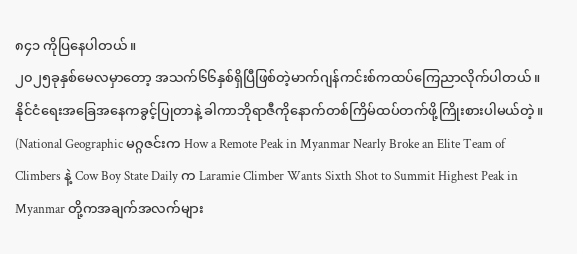၈၄၁ ကိုပြနေပါတယ်။
၂၀၂၅ခုနှစ်မေလမှာတော့ အသက်၆၆နှစ်ရှိပြီဖြစ်တဲ့မာက်ဂျန်ကင်းစ်ကထပ်ကြေညာလိုက်ပါတယ်။ နိုင်ငံရေးအခြေအနေကခွင့်ပြုတာနဲ့ ခါကာဘိုရာဇီကိုနောက်တစ်ကြိမ်ထပ်တက်ဖို့ကြိုးစားပါမယ်တဲ့။
(National Geographic မဂ္ဂဇင်းက How a Remote Peak in Myanmar Nearly Broke an Elite Team of Climbers နဲ့ Cow Boy State Daily က Laramie Climber Wants Sixth Shot to Summit Highest Peak in Myanmar တို့ကအချက်အလက်များ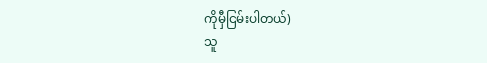ကိုမှီငြမ်းပါတယ်)
သူ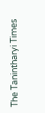The Tanintharyi Times